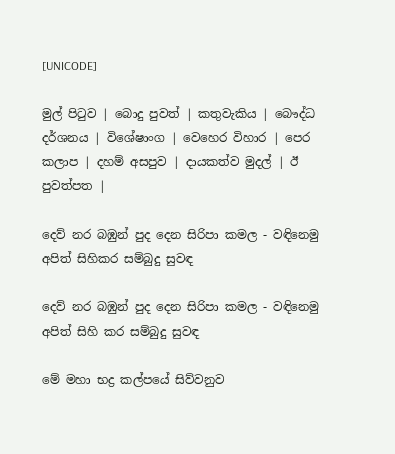[UNICODE]

මුල් පිටුව | බොදු පුවත් | කතුවැකිය | බෞද්ධ දර්ශනය | විශේෂාංග | වෙහෙර විහාර | පෙර කලාප | දහම් අසපුව | දායකත්ව මුදල් | ඊ පුවත්පත |

දෙව් නර බඹුන් පුද දෙන සිරිපා කමල - වඳිනෙමු අපිත් සිහිකර සම්බුදු සුවඳ

දෙව් නර බඹුන් පුද දෙන සිරිපා කමල - වඳිනෙමු අපිත් සිහි කර සම්බුදු සුවඳ

මේ මහා භද්‍ර කල්පයේ සිව්වනුව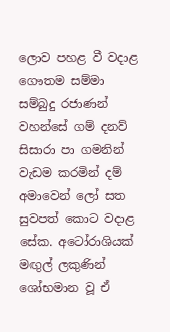ලොව පහළ වී වදාළ ගෞතම සම්මා සම්බුදු රජාණන් වහන්සේ ගම් දනව් සිසාරා පා ගමනින් වැඩම කරමින් දම් අමාවෙන් ලෝ සත සුවපත් කොට වදාළ සේක. අටෝරාශියක් මඟුල් ලකුණින් ශෝභමාන වූ ඒ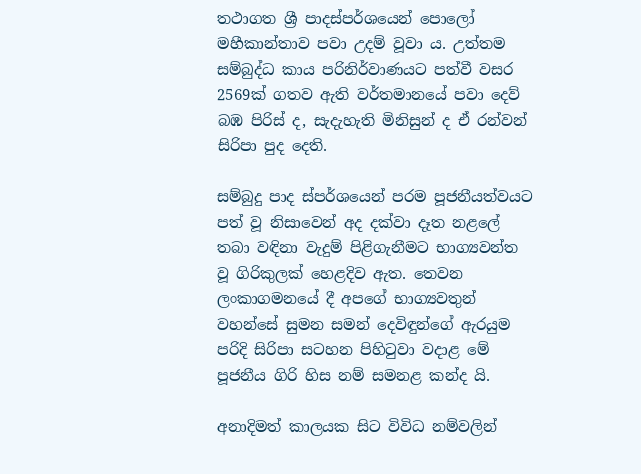තථාගත ශ්‍රී පාදස්පර්ශයෙන් පොලෝ මහීකාන්තාව පවා උදම් වූවා ය. උත්තම සම්බුද්ධ කාය පරිනිර්වාණයට පත්වී වසර 2569ක් ගතව ඇති වර්තමානයේ පවා දෙව් බඹ පිරිස් ද, සැදැහැති මිනිසුන් ද ඒ රන්වන් සිරිපා පුද දෙති.

සම්බුදු පාද ස්පර්ශයෙන් පරම පූජනීයත්වයට පත් වූ නිසාවෙන් අද දක්වා දෑත නළලේ තබා වඳිනා වැදුම් පිළිගැනීමට භාග්‍යවන්ත වූ ගිරිකුලක් හෙළදිව ඇත. තෙවන ලංකාගමනයේ දී අපගේ භාග්‍යවතුන් වහන්සේ සුමන සමන් දෙවිඳුන්ගේ ඇරයුම පරිදි සිරිපා සටහන පිහිටුවා වදාළ මේ පූජනීය ගිරි හිස නම් සමනළ කන්ද යි.

අනාදිමත් කාලයක සිට විවිධ නම්වලින්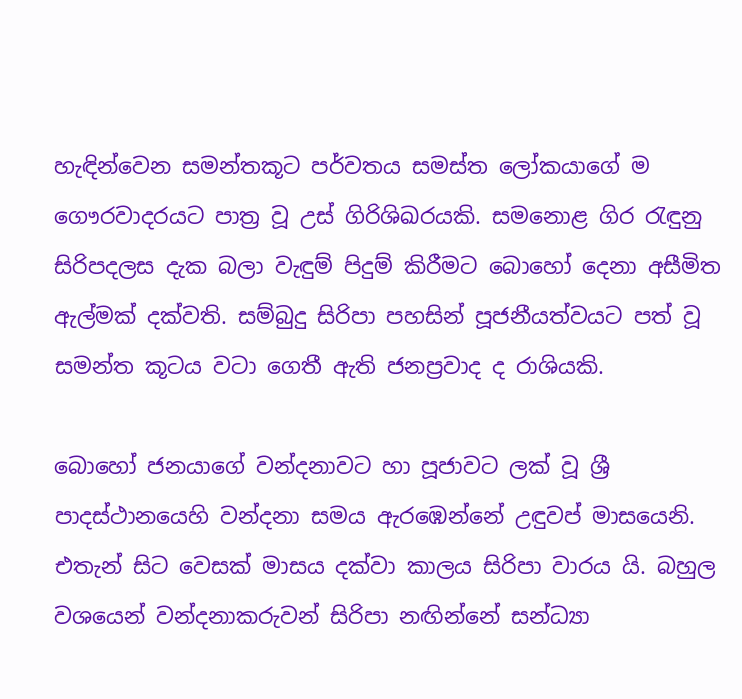හැඳින්වෙන සමන්තකූට පර්වතය සමස්ත ලෝකයාගේ ම ගෞරවාදරයට පාත්‍ර වූ උස් ගිරිශිඛරයකි. සමනොළ ගිර රැඳුනු සිරිපදලස දැක බලා වැඳුම් පිදුම් කිරීමට බොහෝ දෙනා අසීමිත ඇල්මක් දක්වති. සම්බුදු සිරිපා පහසින් පූජනීයත්වයට පත් වූ සමන්ත කූටය වටා ගෙතී ඇති ජනප්‍රවාද ද රාශියකි.

බොහෝ ජනයාගේ වන්දනාවට හා පූජාවට ලක් වූ ශ්‍රී පාදස්ථානයෙහි වන්දනා සමය ඇරඹෙන්නේ උඳුවප් මාසයෙනි. එතැන් සිට වෙසක් මාසය දක්වා කාලය සිරිපා වාරය යි. බහුල වශයෙන් වන්දනාකරුවන් සිරිපා නඟින්නේ සන්ධ්‍යා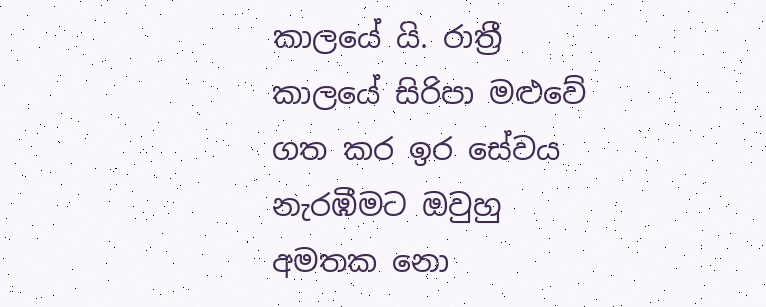කාලයේ යි. රාත්‍රී කාලයේ සිරිපා මළුවේ ගත කර ඉර සේවය නැරඹීමට ඔවුහු අමතක නො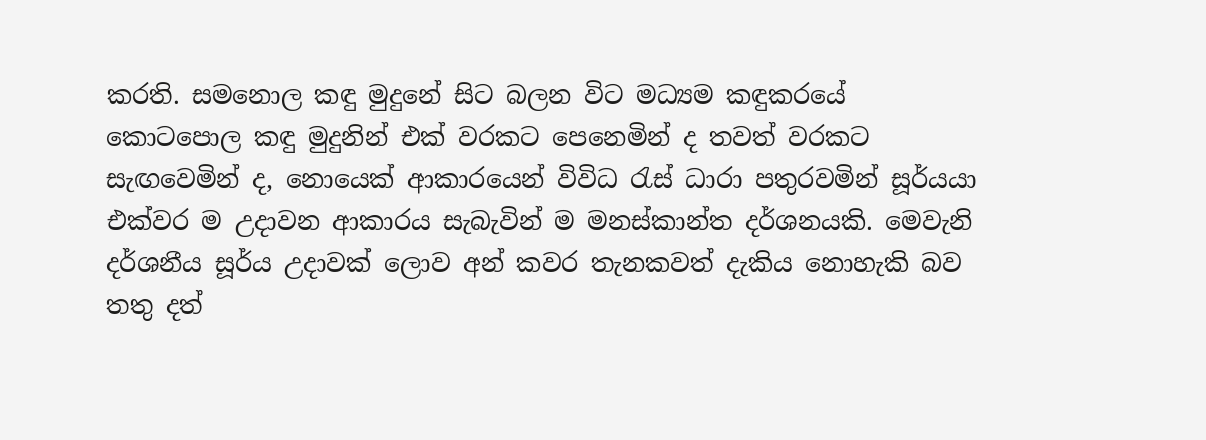කරති. සමනොල කඳු මුදුනේ සිට බලන විට මධ්‍යම කඳුකරයේ කොටපොල කඳු මුදුනින් එක් වරකට පෙනෙමින් ද තවත් වරකට සැඟවෙමින් ද, නොයෙක් ආකාරයෙන් විවිධ රැස් ධාරා පතුරවමින් සූර්යයා එක්වර ම උදාවන ආකාරය සැබැවින් ම මනස්කාන්ත දර්ශනයකි. මෙවැනි දර්ශනීය සූර්ය උදාවක් ලොව අන් කවර තැනකවත් දැකිය නොහැකි බව තතු දත්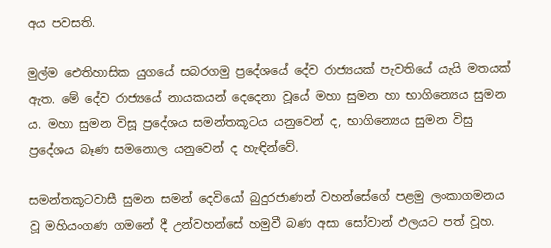අය පවසති.

මුල්ම ඓතිහාසික යුගයේ සබරගමු ප්‍රදේශයේ දේව රාජ්‍යයක් පැවතියේ යැයි මතයක් ඇත. මේ දේව රාජ්‍යයේ නායකයන් දෙදෙනා වූයේ මහා සුමන හා භාගින්‍යෙය සුමන ය. මහා සුමන විසූ ප්‍රදේශය සමන්තකූටය යනුවෙන් ද, භාගින්‍යෙය සුමන විසු ප්‍රදේශය බෑණ සමනොල යනුවෙන් ද හැඳින්වේ.

සමන්තකූටවාසී සුමන සමන් දෙවියෝ බුදුරජාණන් වහන්සේගේ පළමු ලංකාගමනය වූ මහියංගණ ගමනේ දී උන්වහන්සේ හමුවී බණ අසා සෝවාන් ඵලයට පත් වූහ.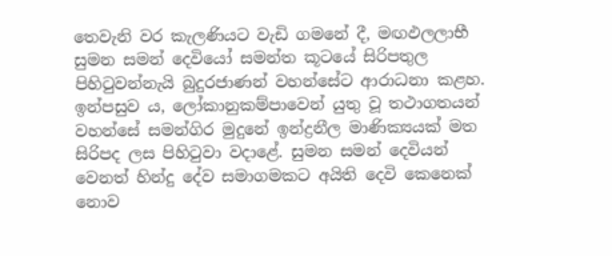තෙවැනි වර කැලණියට වැඩි ගමනේ දී, මඟඵලලාභී සුමන සමන් දෙවියෝ සමන්ත කූටයේ සිරිපතුල පිහිටුවන්නැයි බුදුරජාණන් වහන්සේට ආරාධනා කළහ. ඉන්පසුව ය, ලෝකානුකම්පාවෙන් යුතු වූ තථාගතයන් වහන්සේ සමන්ගිර මුදුනේ ඉන්ද්‍රනීල මාණික්‍යයක් මත සිරිපද ලස පිහිටුවා වදාළේ. සුමන සමන් දෙවියන් වෙනත් හින්දු දේව සමාගමකට අයිති දෙවි කෙනෙක් නොව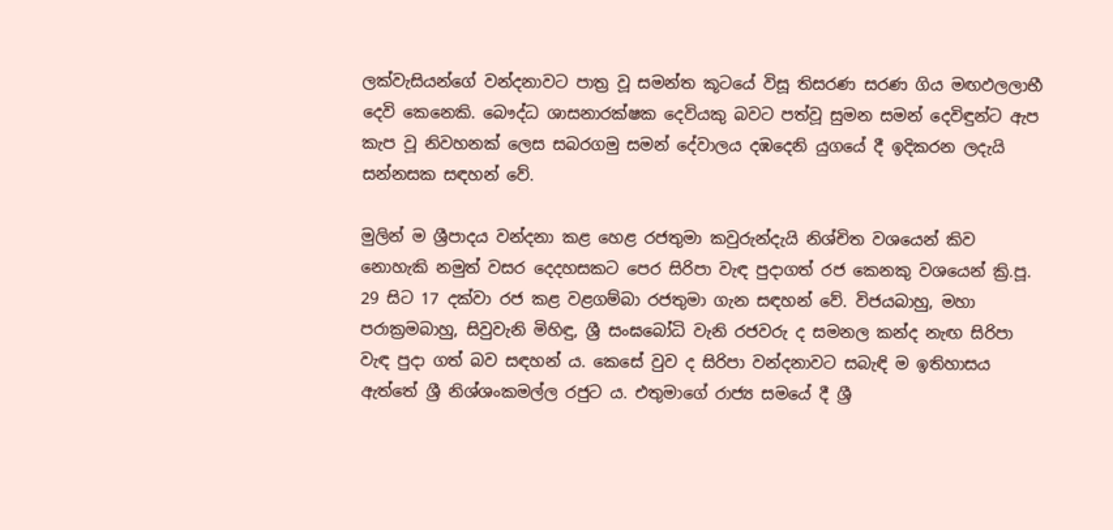ලක්වැසියන්ගේ වන්දනාවට පාත්‍ර වූ සමන්ත කූටයේ විසූ තිසරණ සරණ ගිය මඟඵලලාභී දෙවි කෙනෙකි. බෞද්ධ ශාසනාරක්ෂක දෙවියකු බවට පත්වූ සුමන සමන් දෙවිඳුන්ට ඇප කැප වූ නිවහනක් ලෙස සබරගමු සමන් දේවාලය දඹදෙනි යුගයේ දී ඉදිකරන ලදැයි සන්නසක සඳහන් වේ.

මුලින් ම ශ්‍රීපාදය වන්දනා කළ හෙළ රජතුමා කවුරුන්දැයි නිශ්චිත වශයෙන් කිව නොහැකි නමුත් වසර දෙදහසකට පෙර සිරිපා වැඳ පුදාගත් රජ කෙනකු වශයෙන් ක්‍රි.පූ. 29 සිට 17 දක්වා රජ කළ වළගම්බා රජතුමා ගැන සඳහන් වේ. විජයබාහු, මහා පරාක්‍රමබාහු, සිවුවැනි මිහිඳු, ශ්‍රී සංඝබෝධි වැනි රජවරු ද සමනල කන්ද නැඟ සිරිපා වැඳ පුදා ගත් බව සඳහන් ය. කෙසේ වුව ද සිරිපා වන්දනාවට සබැඳි ම ඉතිහාසය ඇත්තේ ශ්‍රී නිශ්ශංකමල්ල රජුට ය. එතුමාගේ රාජ්‍ය සමයේ දී ශ්‍රී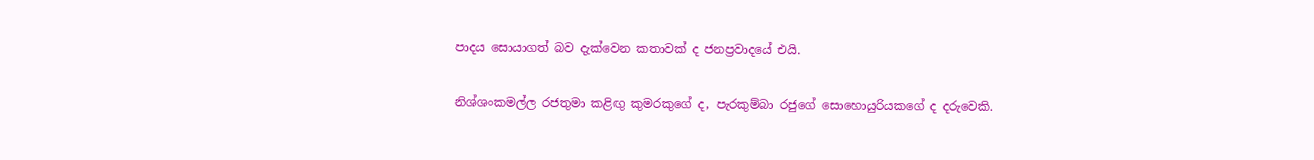පාදය සොයාගත් බව දැක්වෙන කතාවක් ද ජනප්‍රවාදයේ එයි.

නිශ්ශංකමල්ල රජතුමා කළිඟු කුමරකුගේ ද, පැරකුම්බා රජුගේ සොහොයුරියකගේ ද දරුවෙකි.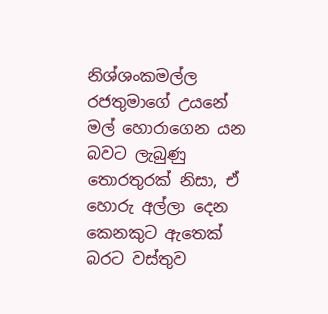නිශ්ශංකමල්ල රජතුමාගේ උයනේ මල් හොරාගෙන යන බවට ලැබුණු තොරතුරක් නිසා, ඒ හොරු අල්ලා දෙන කෙනකුට ඇතෙක් බරට වස්තුව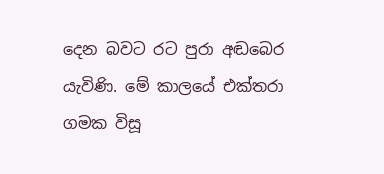දෙන බවට රට පුරා අඬබෙර යැවිණි. මේ කාලයේ එක්තරා ගමක විසූ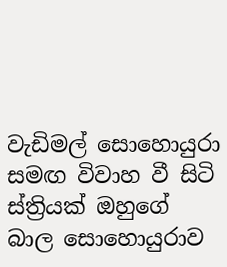වැඩිමල් සොහොයුරා සමඟ විවාහ වී සිටි ස්ත්‍රියක් ඔහුගේ බාල සොහොයුරාව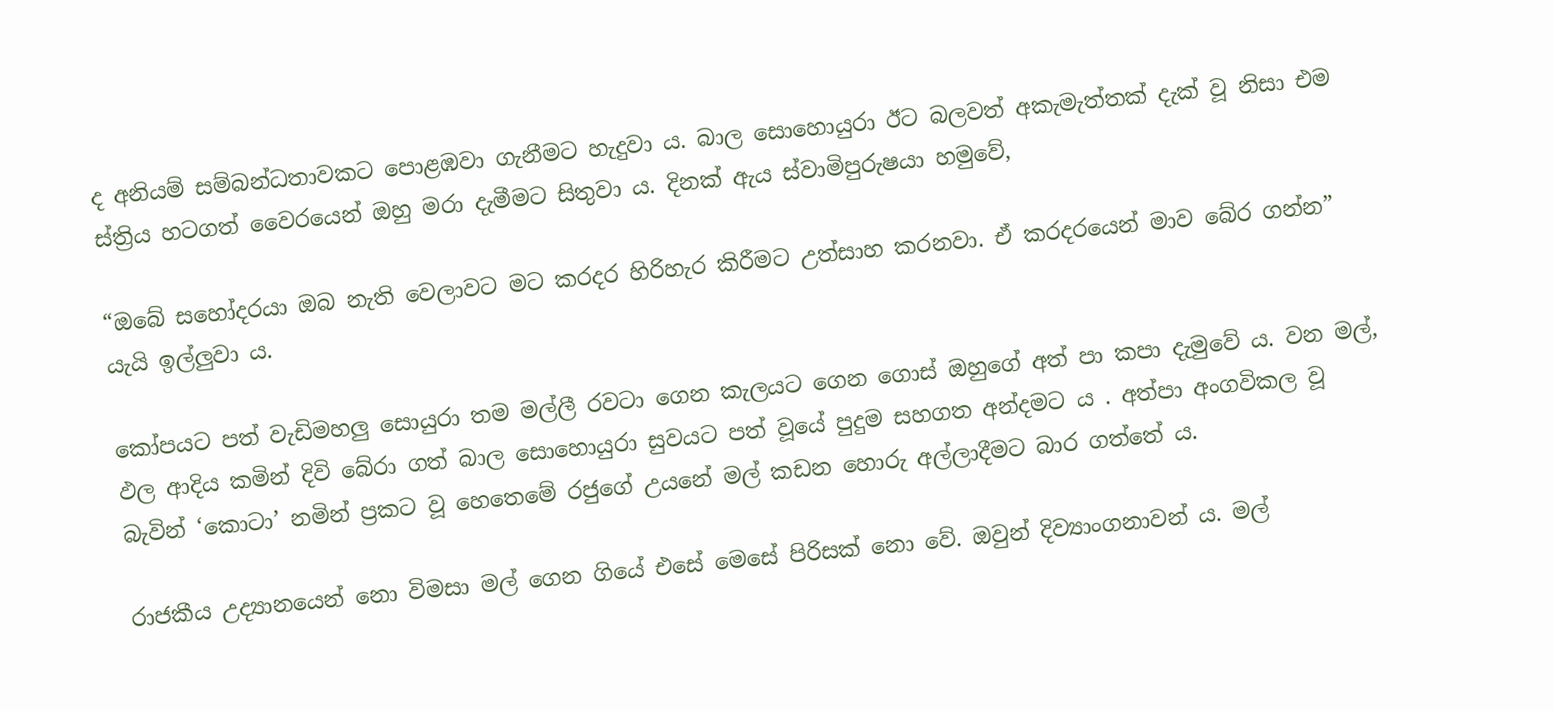ද අනියම් සම්බන්ධතාවකට පොළඹවා ගැනීමට හැදුවා ය. බාල සොහොයුරා ඊට බලවත් අකැමැත්තක් දැක් වූ නිසා එම ස්ත්‍රිය හටගත් වෛරයෙන් ඔහු මරා දැමීමට සිතුවා ය. දිනක් ඇය ස්වාමිපුරුෂයා හමුවේ,

“ඔබේ සහෝදරයා ඔබ නැති වෙලාවට මට කරදර හිරිහැර කිරීමට උත්සාහ කරනවා. ඒ කරදරයෙන් මාව බේර ගන්න” යැයි ඉල්ලුවා ය.

කෝපයට පත් වැඩිමහලු සොයුරා තම මල්ලී රවටා ගෙන කැලයට ගෙන ගොස් ඔහුගේ අත් පා කපා දැමුවේ ය. වන මල්, ඵල ආදිය කමින් දිවි බේරා ගත් බාල සොහොයුරා සුවයට පත් වූයේ පුදුම සහගත අන්දමට ය . අත්පා අංගවිකල වූ බැවින් ‘කොටා’ නමින් ප්‍රකට වූ හෙතෙමේ රජුගේ උයනේ මල් කඩන හොරු අල්ලාදීමට බාර ගත්තේ ය.

රාජකීය උද්‍යානයෙන් නො විමසා මල් ගෙන ගියේ එසේ මෙසේ පිරිසක් නො වේ. ඔවුන් දිව්‍යාංගනාවන් ය. මල්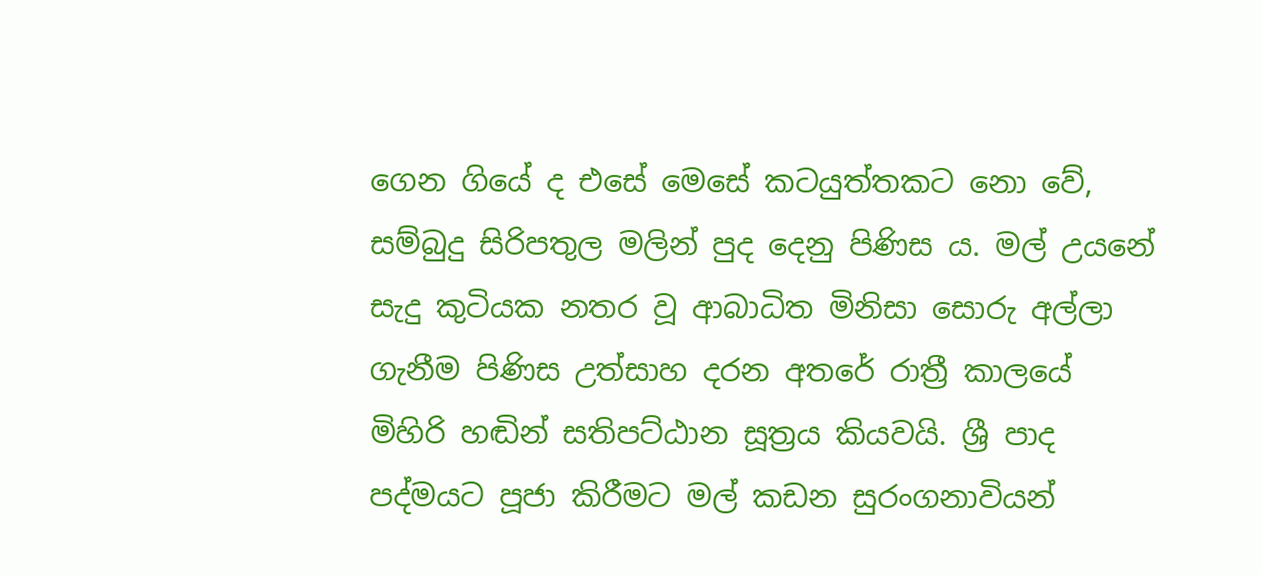ගෙන ගියේ ද එසේ මෙසේ කටයුත්තකට නො වේ, සම්බුදු සිරිපතුල මලින් පුද දෙනු පිණිස ය. මල් උයනේ සැදු කුටියක නතර වූ ආබාධිත මිනිසා සොරු අල්ලා ගැනීම පිණිස උත්සාහ දරන අතරේ රාත්‍රී කාලයේ මිහිරි හඬින් සතිපට්ඨාන සූත්‍රය කියවයි. ශ්‍රී පාද පද්මයට පූජා කිරීමට මල් කඩන සුරංගනාවියන්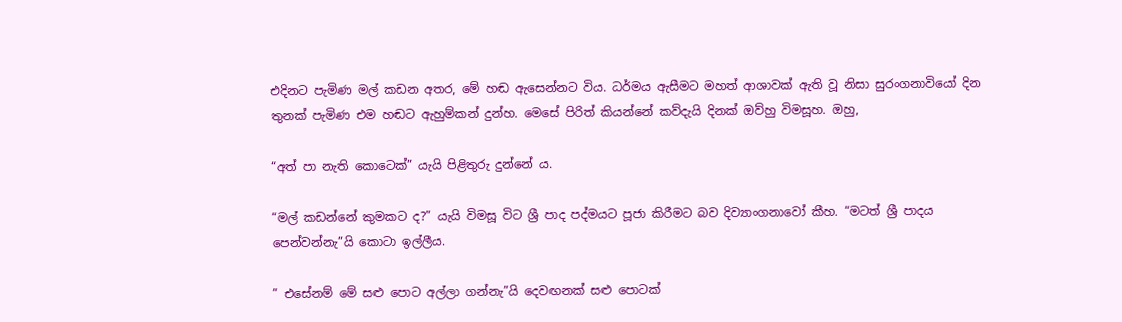එදිනට පැමිණ මල් කඩන අතර, මේ හඬ ඇසෙන්නට විය. ධර්මය ඇසීමට මහත් ආශාවක් ඇති වූ නිසා සුරංගනාවියෝ දින තුනක් පැමිණ එම හඬට ඇහුම්කන් දුන්හ. මෙසේ පිරිත් කියන්නේ කව්දැයි දිනක් ඔව්හු විමසූහ. ඔහු,

“අත් පා නැති කොටෙක්” යැයි පිළිතුරු දුන්නේ ය.

“මල් කඩන්නේ කුමකට ද?” යැයි විමසූ විට ශ්‍රී පාද පද්මයට පූජා කිරීමට බව දිව්‍යාංගනාවෝ කීහ. “මටත් ශ්‍රී පාදය පෙන්වන්නැ”යි කොටා ඉල්ලීය.

” එසේනම් මේ සළු පොට අල්ලා ගන්නැ”යි දෙවඟනක් සළු පොටක්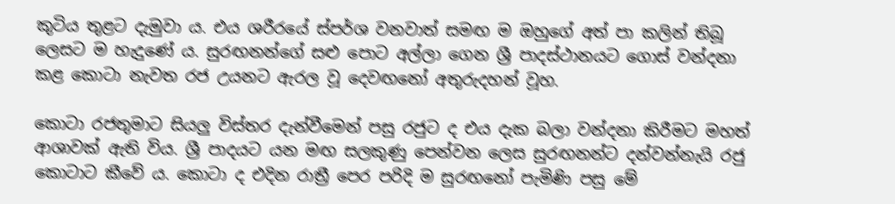කුටිය තුළට දැමුවා ය. එය ශරීරයේ ස්පර්ශ වනවාත් සමඟ ම ඔහුගේ අත් පා කලින් තිබූ ලෙසට ම හැදුණේ ය. සුරඟනන්ගේ සළු පොට අල්ලා ගෙන ශ්‍රී පාදස්ථානයට ගොස් වන්දනා කළ කොටා නැවත රජ උයනට ඇරල වූ දෙවඟනෝ අතුරුදහන් වූහ.

කොටා රජතුමාට සියලු විස්තර දැන්වීමෙන් පසු රජුට ද එය දැක බලා වන්දනා කිරීමට මහත් ආශාවක් ඇති විය. ශ්‍රී පාදයට යන මඟ සලකුණු පෙන්වන ලෙස සුරඟනන්ට දන්වන්නැයි රජු කොටාට කීවේ ය. කොටා ද එදින රාත්‍රී පෙර පරිදි ම සුරඟනෝ පැමිණි පසු මේ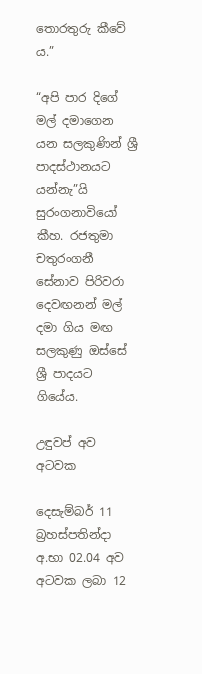තොරතුරු කීවේ ය.”

“අපි පාර දිගේ මල් දමාගෙන යන සලකුණින් ශ්‍රී පාදස්ථානයට යන්නැ”යි සුරංගනාවියෝ කීහ. රජතුමා චතුරංගනී සේනාව පිරිවරා දෙවඟනන් මල් දමා ගිය මඟ සලකුණු ඔස්සේ ශ්‍රී පාදයට ගියේය.

උඳුවප් අව අටවක

දෙසැම්බර් 11 බ්‍රහස්පතින්දා අ.භා 02.04 අව අටවක ලබා 12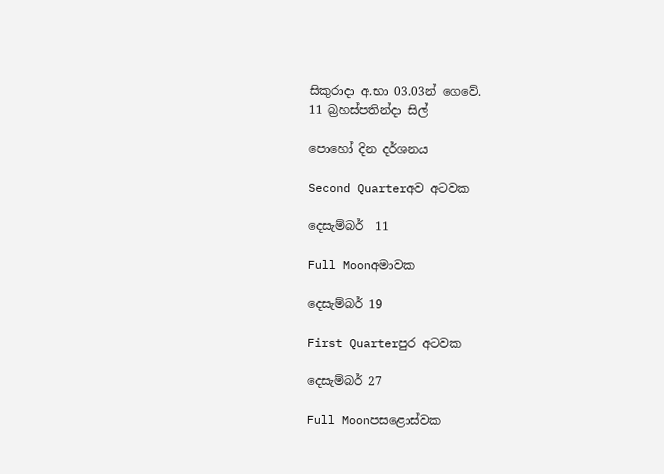සිකුරාදා අ.භා 03.03න් ගෙවේ.
11 බ්‍රහස්පතින්දා සිල්

පොහෝ දින දර්ශනය

Second Quarterඅව අටවක

දෙසැම්බර්  11

Full Moonඅමාවක

දෙසැම්බර් 19

First Quarterපුර අටවක

දෙසැම්බර් 27

Full Moonපසළොස්වක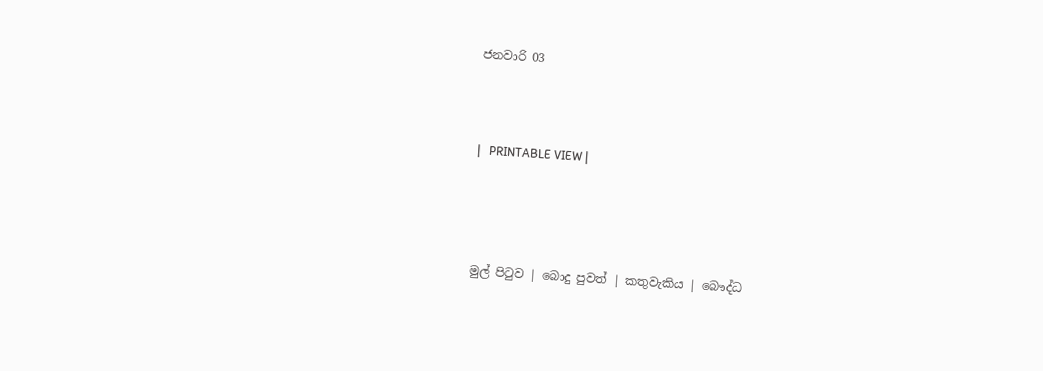ජනවාරි 03



|   PRINTABLE VIEW |




මුල් පිටුව | බොදු පුවත් | කතුවැකිය | බෞද්ධ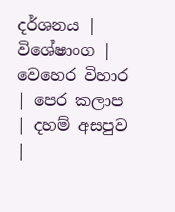දර්ශනය | විශේෂාංග | වෙහෙර විහාර | පෙර කලාප | දහම් අසපුව |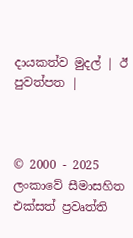දායකත්ව මුදල් | ඊ පුවත්පත |



© 2000 - 2025 ලංකාවේ සීමාසහිත එක්සත් ප්‍රවෘත්ති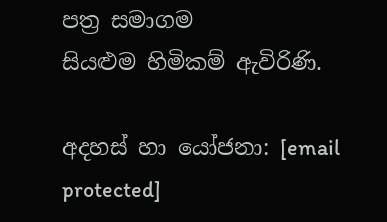පත්‍ර සමාගම
සියළුම හිමිකම් ඇවිරිණි.

අදහස් හා යෝජනා: [email protected]